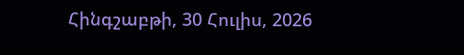Հինգշաբթի, 30 Հուլիս, 2026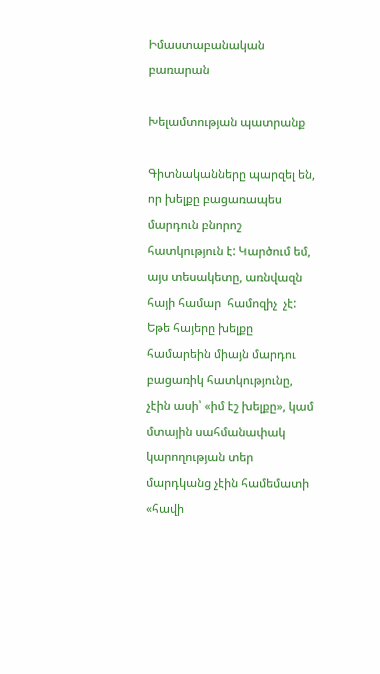Իմաստաբանական բառարան

Խելամտության պատրանք

Գիտնականները պարզել են, որ խելքը բացառապես մարդուն բնորոշ հատկություն է: Կարծում եմ, այս տեսակետը, առնվազն հայի համար  համոզիչ  չէ: Եթե հայերը խելքը համարեին միայն մարդու բացառիկ հատկությունը, չէին ասի՝ «իմ էշ խելքը», կամ մտային սահմանափակ կարողության տեր մարդկանց չէին համեմատի «հավի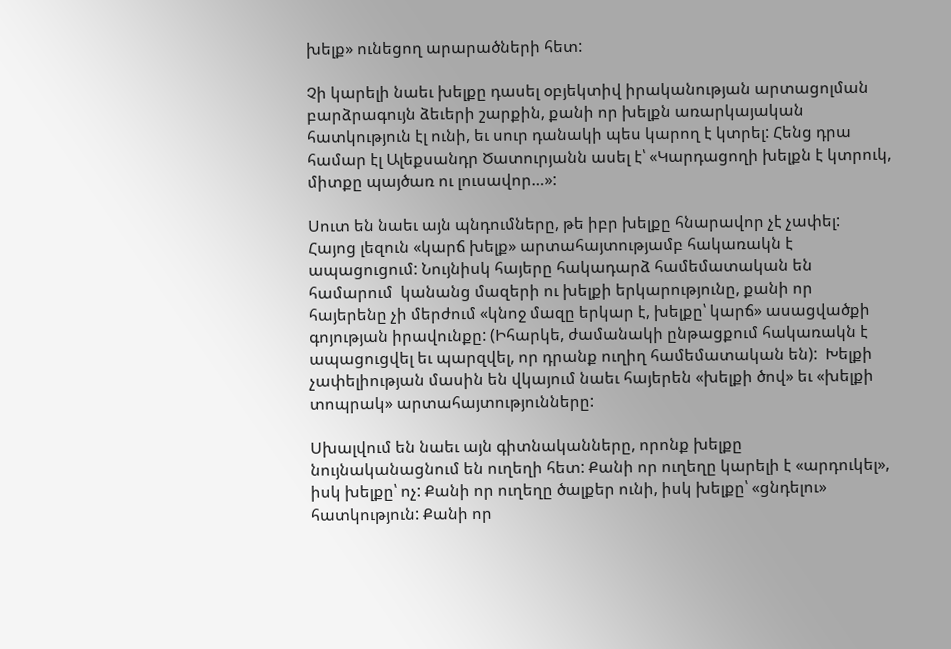խելք» ունեցող արարածների հետ:

Չի կարելի նաեւ խելքը դասել օբյեկտիվ իրականության արտացոլման բարձրագույն ձեւերի շարքին, քանի որ խելքն առարկայական հատկություն էլ ունի, եւ սուր դանակի պես կարող է կտրել: Հենց դրա համար էլ Ալեքսանդր Ծատուրյանն ասել է՝ «Կարդացողի խելքն է կտրուկ, միտքը պայծառ ու լուսավոր…»:

Սուտ են նաեւ այն պնդումները, թե իբր խելքը հնարավոր չէ չափել:  Հայոց լեզուն «կարճ խելք» արտահայտությամբ հակառակն է ապացուցում: Նույնիսկ հայերը հակադարձ համեմատական են համարում  կանանց մազերի ու խելքի երկարությունը, քանի որ հայերենը չի մերժում «կնոջ մազը երկար է, խելքը՝ կարճ» ասացվածքի գոյության իրավունքը: (Իհարկե, ժամանակի ընթացքում հակառակն է ապացուցվել եւ պարզվել, որ դրանք ուղիղ համեմատական են):  Խելքի չափելիության մասին են վկայում նաեւ հայերեն «խելքի ծով» եւ «խելքի տոպրակ» արտահայտությունները:

Սխալվում են նաեւ այն գիտնականները, որոնք խելքը նույնականացնում են ուղեղի հետ: Քանի որ ուղեղը կարելի է «արդուկել», իսկ խելքը՝ ոչ: Քանի որ ուղեղը ծալքեր ունի, իսկ խելքը՝ «ցնդելու» հատկություն: Քանի որ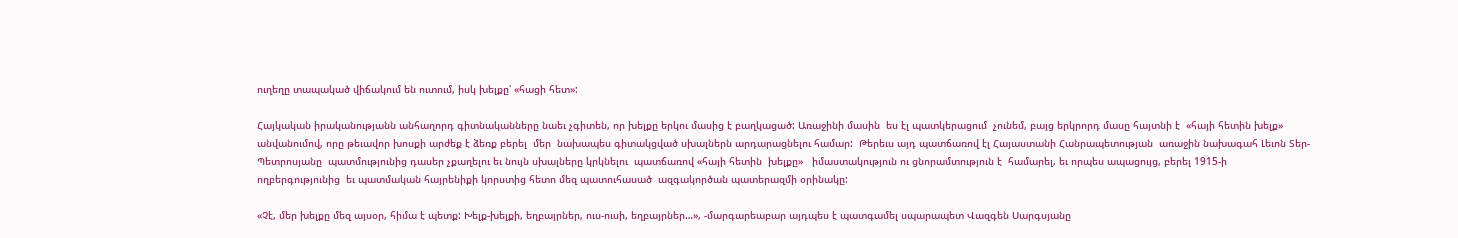ուղեղը տապակած վիճակում են ուտում, իսկ խելքը՝ «հացի հետ»:

Հայկական իրականությանն անհաղորդ գիտնականները նաեւ չգիտեն, որ խելքը երկու մասից է բաղկացած: Առաջինի մասին  ես էլ պատկերացում  չունեմ, բայց երկրորդ մասը հայտնի է  «հայի հետին խելք» անվանումով, որը թեւավոր խոսքի արժեք է ձեռք բերել  մեր  նախապես գիտակցված սխալներն արդարացնելու համար:  Թերեւս այդ պատճառով էլ Հայաստանի Հանրապետության  առաջին նախագահ Լեւոն Տեր-Պետրոսյանը  պատմությունից դասեր չքաղելու եւ նույն սխալները կրկնելու  պատճառով «հայի հետին  խելքը»   իմաստակություն ու ցնորամտություն է  համարել, եւ որպես ապացույց, բերել 1915-ի ողբերգությունից  եւ պատմական հայրենիքի կորստից հետո մեզ պատուհասած  ազգակործան պատերազմի օրինակը:

«Չէ, մեր խելքը մեզ այսօր, հիմա է պետք: Խելք-խելքի, եղբայրներ, ուս-ուսի, եղբայրներ…», -մարգարեաբար այդպես է պատգամել սպարապետ Վազգեն Սարգսյանը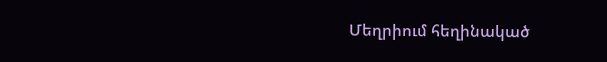Մեղրիում հեղինակած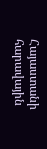Հայաստանի հարավային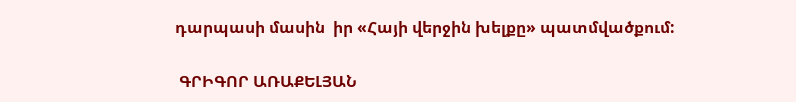դարպասի մասին  իր «Հայի վերջին խելքը» պատմվածքում:

 ԳՐԻԳՈՐ ԱՌԱՔԵԼՅԱՆ